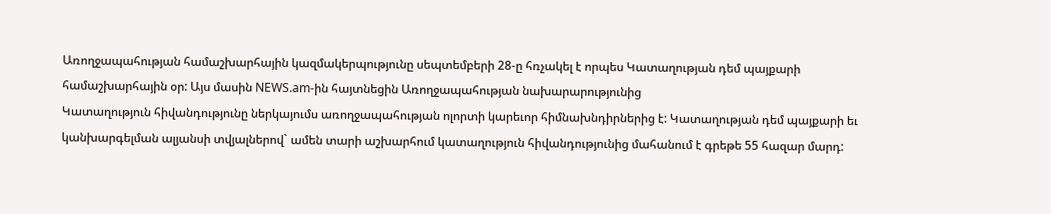Առողջապահության համաշխարհային կազմակերպությունը սեպտեմբերի 28-ը հռչակել է որպես Կատաղության դեմ պայքարի համաշխարհային օր: Այս մասին NEWS.am-ին հայտնեցին Առողջապահության նախարարությունից
Կատաղություն հիվանդությունը ներկայումս առողջապահության ոլորտի կարեւոր հիմնախնդիրներից է: Կատաղության դեմ պայքարի եւ կանխարգելման ալյանսի տվյալներով` ամեն տարի աշխարհում կատաղություն հիվանդությունից մահանում է գրեթե 55 հազար մարդ: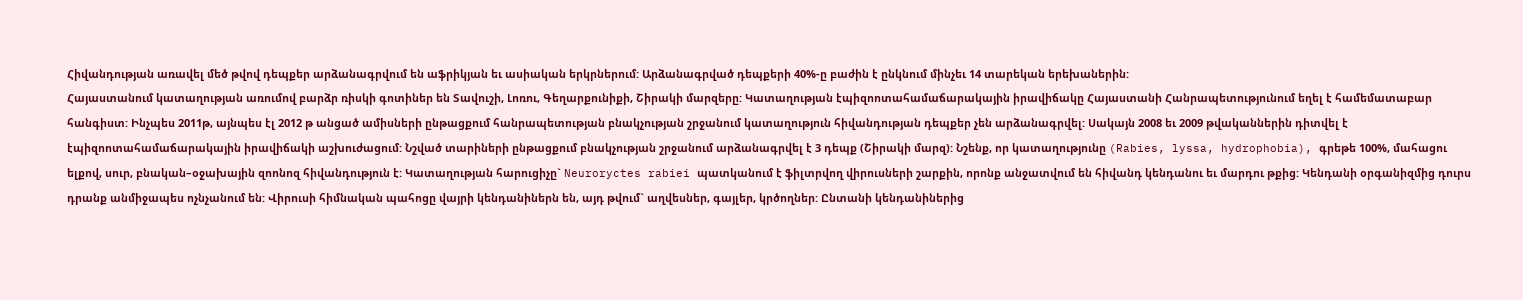Հիվանդության առավել մեծ թվով դեպքեր արձանագրվում են աֆրիկյան եւ ասիական երկրներում: Արձանագրված դեպքերի 40%-ը բաժին է ընկնում մինչեւ 14 տարեկան երեխաներին:
Հայաստանում կատաղության առումով բարձր ռիսկի գոտիներ են Տավուշի, Լոռու, Գեղարքունիքի, Շիրակի մարզերը: Կատաղության էպիզոոտահամաճարակային իրավիճակը Հայաստանի Հանրապետությունում եղել է համեմատաբար հանգիստ: Ինչպես 2011թ, այնպես էլ 2012 թ անցած ամիսների ընթացքում հանրապետության բնակչության շրջանում կատաղություն հիվանդության դեպքեր չեն արձանագրվել: Սակայն 2008 եւ 2009 թվականներին դիտվել է էպիզոոտահամաճարակային իրավիճակի աշխուժացում: Նշված տարիների ընթացքում բնակչության շրջանում արձանագրվել է 3 դեպք (Շիրակի մարզ): Նշենք, որ կատաղությունը (Rabies, lyssa, hydrophobia), գրեթե 100%, մահացու ելքով, սուր, բնական–օջախային զոոնոզ հիվանդություն է: Կատաղության հարուցիչը` Neuroryctes rabiei պատկանում է ֆիլտրվող վիրուսների շարքին, որոնք անջատվում են հիվանդ կենդանու եւ մարդու թքից: Կենդանի օրգանիզմից դուրս դրանք անմիջապես ոչնչանում են: Վիրուսի հիմնական պահոցը վայրի կենդանիներն են, այդ թվում` աղվեսներ, գայլեր, կրծողներ: Ընտանի կենդանիներից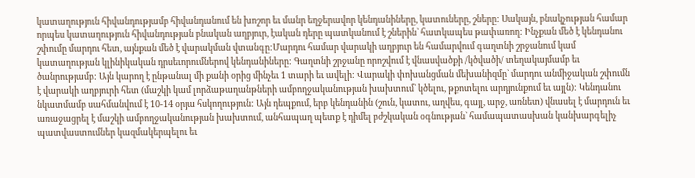կատաղություն հիվանդությամբ հիվանդանում են խոշոր եւ մանր եղջերավոր կենդանիները, կատուները, շները: Սակայն, բնակչության համար որպես կատաղություն հիվանդության բնական աղբյուր, էական դերը պատկանում է շներին` հատկապես թափառող: Ինչքան մեծ է կենդանու շփումը մարդու հետ, այնքան մեծ է վարակման վտանգը:Մարդու համար վարակի աղբյուր են համարվում գաղտնի շրջանում կամ կատաղության կլինիկական դրսեւորումներով կենդանիները: Գաղտնի շրջանը որոշվում է վնասվածքի /կծվածի/ տեղակայմամբ եւ ծանրությամբ: Այն կարող է ընթանալ մի քանի օրից մինչեւ 1 տարի եւ ավելի: Վարակի փոխանցման մեխանիզմը` մարդու անմիջական շփումն է վարակի աղբյուրի հետ (մաշկի կամ լորձաթաղանթների ամբողջականության խախտում` կծելու, թքոտելու արդյունքում եւ այլն): Կենդանու նկատմամբ սահմանվում է 10-14 օրյա հսկողություն: Այն դեպքում, երբ կենդանին (շուն, կատու, աղվես, գայլ, արջ, առնետ) վնասել է մարդուն եւ առաջացրել է մաշկի ամբողջականության խախտում, անհապաղ պետք է դիմել բժշկական օգնության` համապատասխան կանխարգելիչ պատվաստումներ կազմակերպելու եւ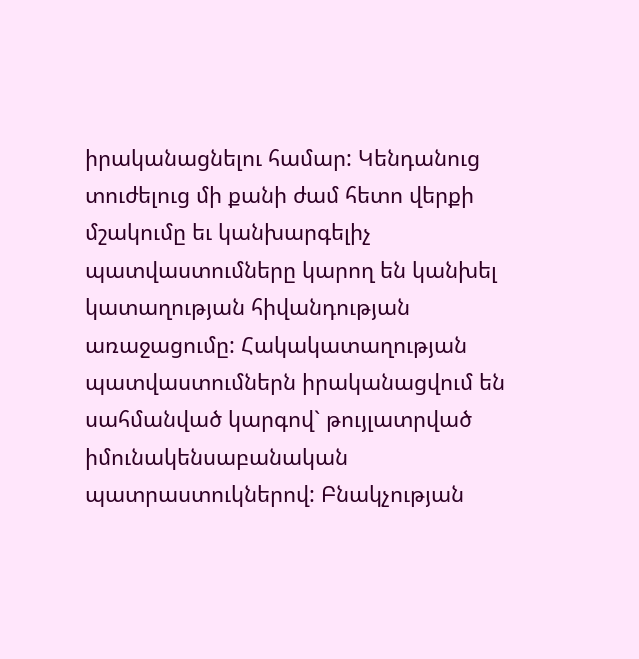իրականացնելու համար: Կենդանուց տուժելուց մի քանի ժամ հետո վերքի մշակումը եւ կանխարգելիչ պատվաստումները կարող են կանխել կատաղության հիվանդության առաջացումը: Հակակատաղության պատվաստումներն իրականացվում են սահմանված կարգով` թույլատրված իմունակենսաբանական պատրաստուկներով: Բնակչության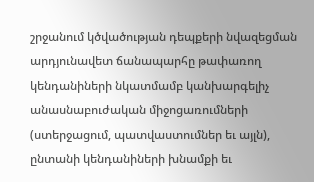շրջանում կծվածության դեպքերի նվազեցման արդյունավետ ճանապարհը թափառող կենդանիների նկատմամբ կանխարգելիչ անասնաբուժական միջոցառումների (ստերջացում, պատվաստումներ եւ այլն), ընտանի կենդանիների խնամքի եւ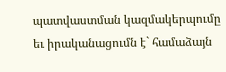պատվաստման կազմակերպումը եւ իրականացումն է` համաձայն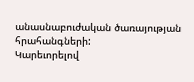անասնաբուժական ծառայության հրահանգների:
Կարեւորելով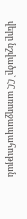վերը նշվածը` ՀՀ առողջապահության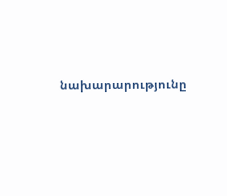նախարարությունը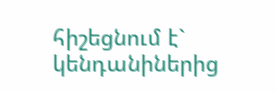հիշեցնում է` կենդանիներից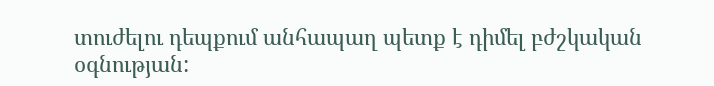տուժելու դեպքում անհապաղ պետք է դիմել բժշկական օգնության: